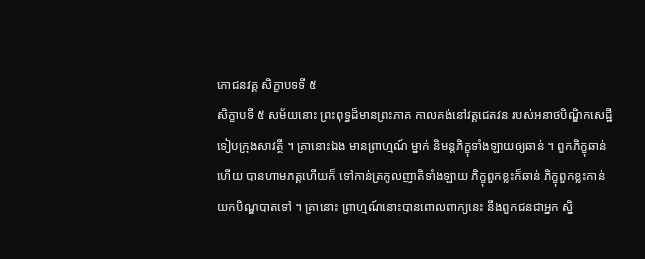ភោជនវគ្គ សិក្ខាបទទី ៥
សិក្ខាបទី ៥ សម័យនោះ ព្រះពុទ្ធដ៏មានព្រះភាគ កាលគង់នៅវត្តជេតវន របស់អនាថបិណ្ឌិកសេដ្ឋី ទៀបក្រុងសាវត្ថី ។ គ្រានោះឯង មានព្រាហ្មណ៍ ម្នាក់ និមន្តភិក្ខុទាំងឡាយឲ្យឆាន់ ។ ពួកភិក្ខុឆាន់ហើយ បានហាមភត្តហើយក៏ ទៅកាន់ត្រកូលញាតិទាំងឡាយ ភិក្ខុពួកខ្លះក៏ឆាន់ ភិក្ខុពួកខ្លះកាន់យកបិណ្ឌបាតទៅ ។ គ្រានោះ ព្រាហ្មណ៍នោះបានពោលពាក្យនេះ នឹងពួកជនជាអ្នក ស្និ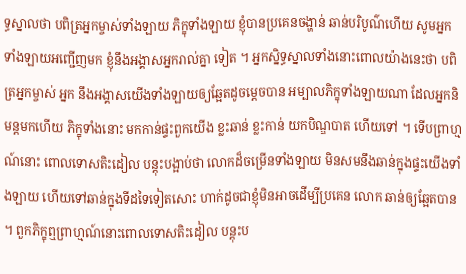ទ្ធស្នាលថា បពិត្រអ្នកម្ចាស់ទាំងឡាយ ភិក្ខុទាំងឡាយ ខ្ញុំបានប្រគេនចង្ហាន់ ឆាន់បរិបូណ៌ហើយ សូមអ្នកទាំងឡាយអញ្ជើញមក ខ្ញុំនឹងអង្គាសអ្នករាល់គ្នា ទៀត ។ អ្នកស្និទ្ធស្នាលទាំងនោះពោលយ៉ាងនេះថា បពិត្រអ្នកម្ចាស់ អ្នក នឹងអង្គាសយើងទាំងឡាយឲ្យឆ្អែតដូចម្តេចបាន អម្បាលភិក្ខុទាំងឡាយណា ដែលអ្នកនិមន្តមកហើយ ភិក្ខុទាំងនោះ មកកាន់ផ្ទះពួកយើង ខ្លះឆាន់ ខ្លះកាន់ យកបិណ្ឌបាត ហើយទៅ ។ ទើបព្រាហ្មណ៍នោះ ពោលទោសតិះដៀល បន្តុះបង្អាប់ថា លោកដ៏ចម្រើនទាំងឡាយ មិនសមនឹងឆាន់ក្នុងផ្ទះយើងទាំងឡាយ ហើយទៅឆាន់ក្នុងទីដទៃទៀតសោះ ហាក់ដូចជាខ្ញុំមិនអាចដើម្បីប្រគេន លោក ឆាន់ឲ្យឆ្អែតបាន ។ ពួកភិក្ខុឮព្រាហ្មណ៍នោះពោលទោសតិះដៀល បន្តុះប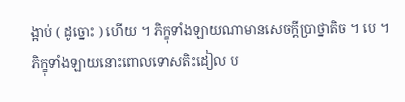ង្អាប់ ( ដូច្នោះ ) ហើយ ។ ភិក្ខុទាំងឡាយណាមានសេចក្តីប្រាថ្នាតិច ។ បេ ។ ភិក្ខុទាំងឡាយនោះពោលទោសតិះដៀល ប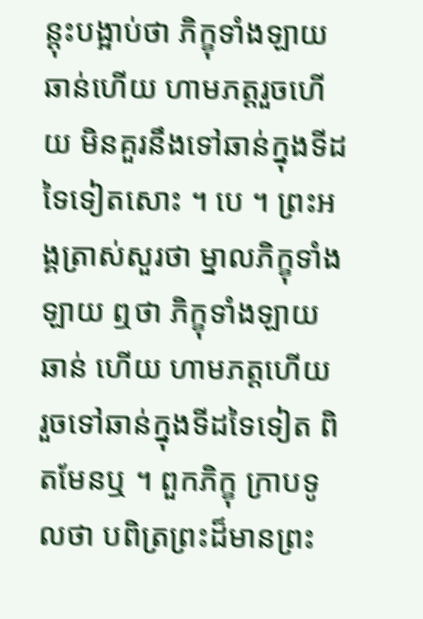ន្តុះបង្អាប់ថា ភិក្ខុទាំងឡាយ ឆាន់ហើយ ហាមភត្តរួចហើយ មិនគួរនឹងទៅឆាន់ក្នុងទីដទៃទៀតសោះ ។ បេ ។ ព្រះអង្គត្រាស់សួរថា ម្នាលភិក្ខុទាំងឡាយ ឮថា ភិក្ខុទាំងឡាយឆាន់ ហើយ ហាមភត្តហើយ រួចទៅឆាន់ក្នុងទីដទៃទៀត ពិតមែនឬ ។ ពួកភិក្ខុ ក្រាបទូលថា បពិត្រព្រះដ៏មានព្រះ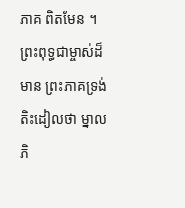ភាគ ពិតមែន ។ ព្រះពុទ្ធជាម្ចាស់ដ៏មាន ព្រះភាគទ្រង់តិះដៀលថា ម្នាលភិ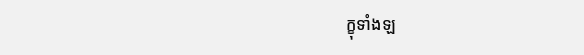ក្ខុទាំងឡ